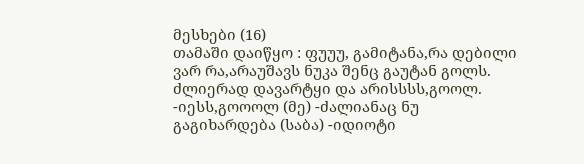მესხები (16)
თამაში დაიწყო : ფუუუ, გამიტანა,რა დებილი ვარ რა,არაუშავს ნუკა შენც გაუტან გოლს. ძლიერად დავარტყი და არისსსს,გოოლ. -იესს,გოოოლ (მე) -ძალიანაც ნუ გაგიხარდება (საბა) -იდიოტი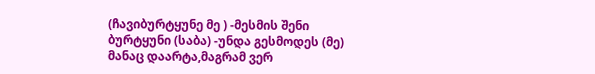(ჩავიბურტყუნე მე ) -მესმის შენი ბურტყუნი (საბა) -უნდა გესმოდეს (მე) მანაც დაარტა,მაგრამ ვერ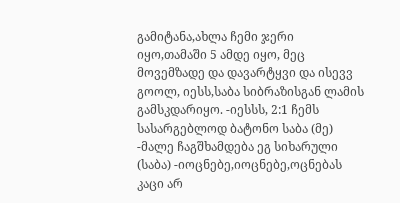გამიტანა,ახლა ჩემი ჯერი იყო,თამაში 5 ამდე იყო, მეც მოვემზადე და დავარტყვი და ისევვ გოოლ, იესს,საბა სიბრაზისგან ლამის გამსკდარიყო. -იესსს, 2:1 ჩემს სასარგებლოდ ბატონო საბა (მე) -მალე ჩაგშხამდება ეგ სიხარული (საბა) -იოცნებე,იოცნებე,ოცნებას კაცი არ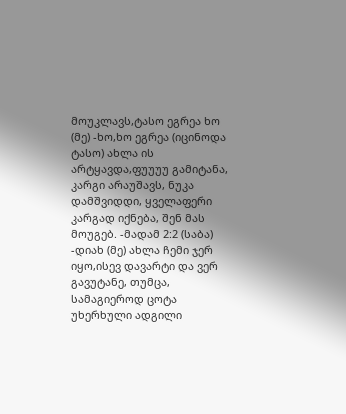მოუკლავს,ტასო ეგრეა ხო (მე) -ხო,ხო ეგრეა (იცინოდა ტასო) ახლა ის არტყავდა,ფუუუუ გამიტანა, კარგი არაუშავს, ნუკა დამშვიდდი, ყველაფერი კარგად იქნება, შენ მას მოუგებ. -მადამ 2:2 (საბა) -დიახ (მე) ახლა ჩემი ჯერ იყო,ისევ დავარტი და ვერ გავუტანე, თუმცა, სამაგიეროდ ცოტა უხერხული ადგილი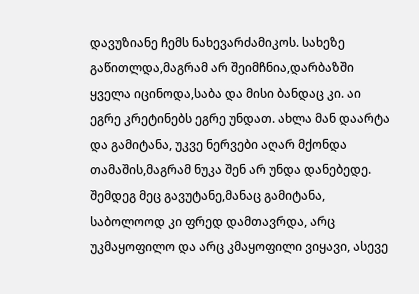დავუზიანე ჩემს ნახევარძამიკოს. სახეზე გაწითლდა,მაგრამ არ შეიმჩნია,დარბაზში ყველა იცინოდა,საბა და მისი ბანდაც კი. აი ეგრე კრეტინებს ეგრე უნდათ. ახლა მან დაარტა და გამიტანა, უკვე ნერვები აღარ მქონდა თამაშის,მაგრამ ნუკა შენ არ უნდა დანებედე. შემდეგ მეც გავუტანე,მანაც გამიტანა, საბოლოოდ კი ფრედ დამთავრდა, არც უკმაყოფილო და არც კმაყოფილი ვიყავი, ასევე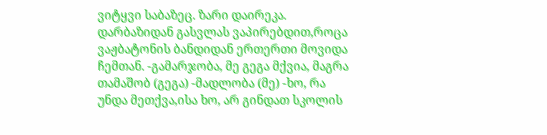ვიტყვი საბაზეც. ზარი დაირეკა. დარბაზიდან გასვლას ვაპირებდით,როცა ვაჟბატონის ბანდიდან ერთერთი მოვიდა ჩემთან. -გამარჯობა, მე გეგა მქვია, მაგრა თამაშობ (გეგა) -მადლობა (მე) -ხო, რა უნდა მეთქვა,ისა ხო, არ გინდათ სკოლის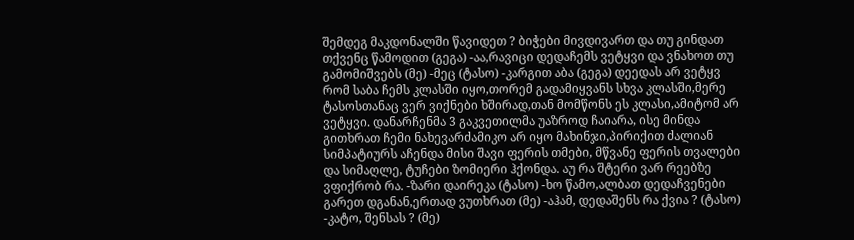შემდეგ მაკდონალში წავიდეთ ? ბიჭები მივდივართ და თუ გინდათ თქვენც წამოდით (გეგა) -აა,რავიცი დედაჩემს ვეტყვი და ვნახოთ თუ გამომიშვებს (მე) -მეც (ტასო) -კარგით აბა (გეგა) დეედას არ ვეტყვ რომ საბა ჩემს კლასში იყო,თორემ გადამიყვანს სხვა კლასში,მერე ტასოსთანაც ვერ ვიქნები ხშირად,თან მომწონს ეს კლასი,ამიტომ არ ვეტყვი. დანარჩენმა 3 გაკვეთილმა უაზროდ ჩაიარა, ისე მინდა გითხრათ ჩემი ნახევარძამიკო არ იყო მახინჯი,პირიქით ძალიან სიმპატიურს აჩენდა მისი შავი ფერის თმები, მწვანე ფერის თვალები და სიმაღლე, ტუჩები ზომიერი ჰქონდა. აუ რა შტერი ვარ რეებზე ვფიქრობ რა. -ზარი დაირეკა (ტასო) -ხო წამო,ალბათ დედაჩვენები გარეთ დგანან,ერთად ვუთხრათ (მე) -აჰამ, დედაშენს რა ქვია ? (ტასო) -კატო, შენსას ? (მე)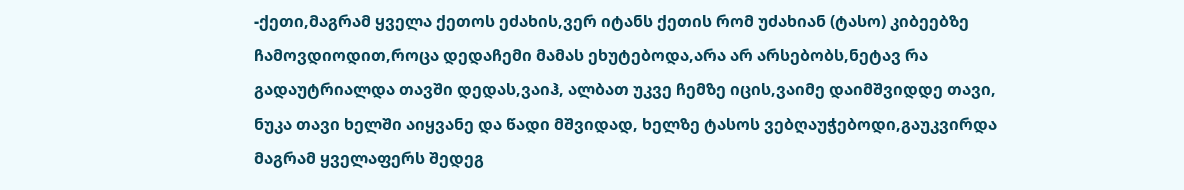-ქეთი,მაგრამ ყველა ქეთოს ეძახის,ვერ იტანს ქეთის რომ უძახიან (ტასო) კიბეებზე ჩამოვდიოდით,როცა დედაჩემი მამას ეხუტებოდა,არა არ არსებობს,ნეტავ რა გადაუტრიალდა თავში დედას,ვაიჰ, ალბათ უკვე ჩემზე იცის,ვაიმე დაიმშვიდდე თავი, ნუკა თავი ხელში აიყვანე და წადი მშვიდად, ხელზე ტასოს ვებღაუჭებოდი,გაუკვირდა მაგრამ ყველაფერს შედეგ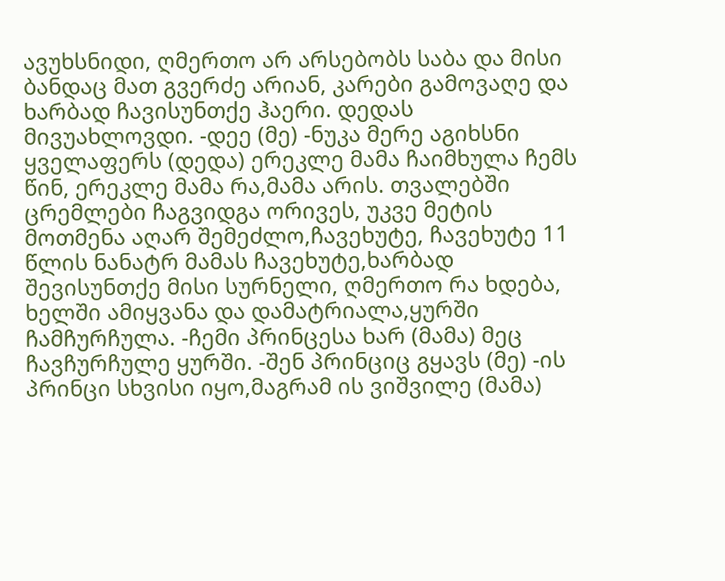ავუხსნიდი, ღმერთო არ არსებობს საბა და მისი ბანდაც მათ გვერძე არიან, კარები გამოვაღე და ხარბად ჩავისუნთქე ჰაერი. დედას მივუახლოვდი. -დეე (მე) -ნუკა მერე აგიხსნი ყველაფერს (დედა) ერეკლე მამა ჩაიმხულა ჩემს წინ, ერეკლე მამა რა,მამა არის. თვალებში ცრემლები ჩაგვიდგა ორივეს, უკვე მეტის მოთმენა აღარ შემეძლო,ჩავეხუტე, ჩავეხუტე 11 წლის ნანატრ მამას ჩავეხუტე,ხარბად შევისუნთქე მისი სურნელი, ღმერთო რა ხდება, ხელში ამიყვანა და დამატრიალა,ყურში ჩამჩურჩულა. -ჩემი პრინცესა ხარ (მამა) მეც ჩავჩურჩულე ყურში. -შენ პრინციც გყავს (მე) -ის პრინცი სხვისი იყო,მაგრამ ის ვიშვილე (მამა)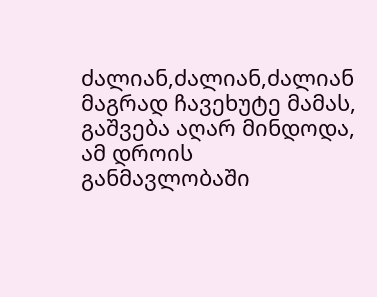ძალიან,ძალიან,ძალიან მაგრად ჩავეხუტე მამას, გაშვება აღარ მინდოდა, ამ დროის განმავლობაში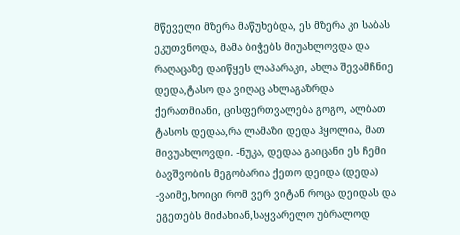მწეველი მზერა მაწუხებდა, ეს მზერა კი საბას ეკუთვნოდა, მამა ბიჭებს მიუახლოვდა და რაღაცაზე დაიწყეს ლაპარაკი, ახლა შევამჩნიე დედა,ტასო და ვიღაც ახლაგაზრდა ქერათმიანი, ცისფერთვალება გოგო, ალბათ ტასოს დედაა,რა ლამაზი დედა ჰყოლია, მათ მივუახლოვდი. -ნუკა, დედაა გაიცანი ეს ჩემი ბავშვობის მეგობარია ქეთო დეიდა (დედა) -ვაიმე,ხოიცი რომ ვერ ვიტან როცა დეიდას და ეგეთებს მიძახიან,საყვარელო უბრალოდ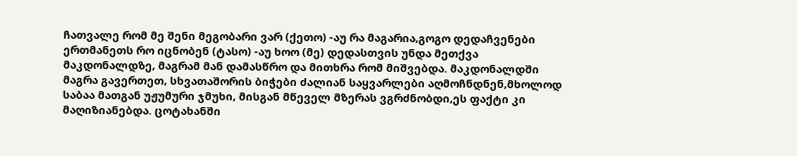ჩათვალე რომ მე შენი მეგობარი ვარ (ქეთო) -აუ რა მაგარია,გოგო დედაჩვენები ერთმანეთს რო იცნობენ (ტასო) -აუ ხოო (მე) დედასთვის უნდა მეთქვა მაკდონალდზე, მაგრამ მან დამასწრო და მითხრა რომ მიშვებდა. მაკდონალდში მაგრა გავერთეთ, სხვათაშორის ბიჭები ძალიან საყვარლები აღმოჩნდნენ,მხოლოდ საბაა მათგან უჟუმური ჯმუხი, მისგან მწეველ მზერას ვგრძნობდი,ეს ფაქტი კი მაღიზიანებდა. ცოტახანში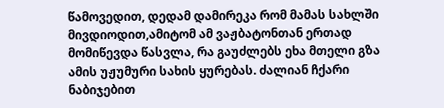წამოვედით, დედამ დამირეკა რომ მამას სახლში მივდიოდით,ამიტომ ამ ვაჟბატონთან ერთად მომიწევდა წასვლა, რა გაუძლებს ეხა მთელი გზა ამის უჟუმური სახის ყურებას. ძალიან ჩქარი ნაბიჯებით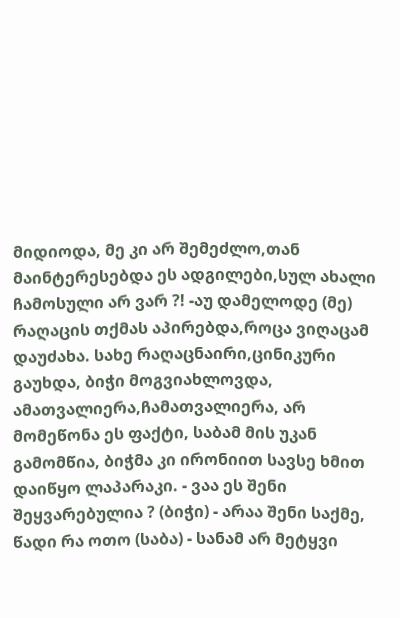მიდიოდა, მე კი არ შემეძლო,თან მაინტერესებდა ეს ადგილები,სულ ახალი ჩამოსული არ ვარ ?! -აუ დამელოდე (მე) რაღაცის თქმას აპირებდა,როცა ვიღაცამ დაუძახა. სახე რაღაცნაირი,ცინიკური გაუხდა, ბიჭი მოგვიახლოვდა, ამათვალიერა,ჩამათვალიერა, არ მომეწონა ეს ფაქტი, საბამ მის უკან გამომწია, ბიჭმა კი ირონიით სავსე ხმით დაიწყო ლაპარაკი. - ვაა ეს შენი შეყვარებულია ? (ბიჭი) - არაა შენი საქმე, წადი რა ოთო (საბა) - სანამ არ მეტყვი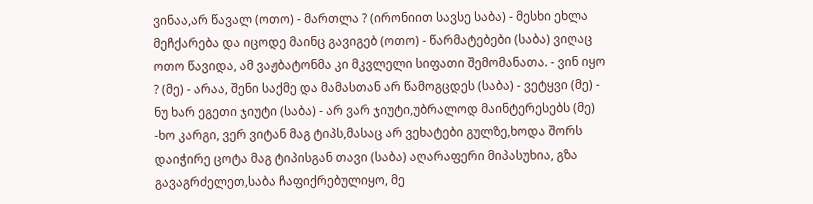ვინაა,არ წავალ (ოთო) - მართლა ? (ირონიით სავსე საბა) - მესხი ეხლა მეჩქარება და იცოდე მაინც გავიგებ (ოთო) - წარმატებები (საბა) ვიღაც ოთო წავიდა, ამ ვაჟბატონმა კი მკვლელი სიფათი შემომანათა. - ვინ იყო ? (მე) - არაა, შენი საქმე და მამასთან არ წამოგცდეს (საბა) - ვეტყვი (მე) - ნუ ხარ ეგეთი ჯიუტი (საბა) - არ ვარ ჯიუტი,უბრალოდ მაინტერესებს (მე) -ხო კარგი, ვერ ვიტან მაგ ტიპს,მასაც არ ვეხატები გულზე,ხოდა შორს დაიჭირე ცოტა მაგ ტიპისგან თავი (საბა) აღარაფერი მიპასუხია, გზა გავაგრძელეთ,საბა ჩაფიქრებულიყო, მე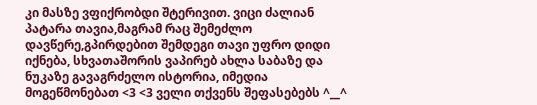კი მასზე ვფიქრობდი შტერივით. ვიცი ძალიან პატარა თავია,მაგრამ რაც შემეძლო დავწერე,გპირდებით შემდეგი თავი უფრო დიდი იქნება, სხვათაშორის ვაპირებ ახლა საბაზე და ნუკაზე გავაგრძელო ისტორია, იმედია მოგეწმონებათ <3 <3 ველი თქვენს შეფასებებს ^__^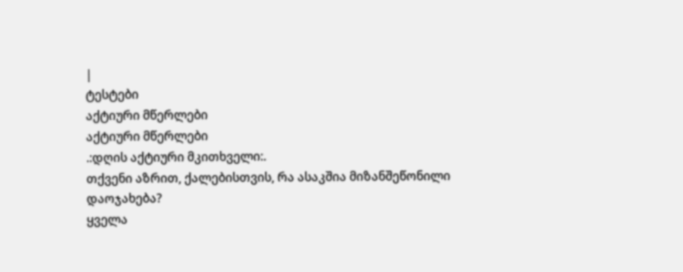|
ტესტები
აქტიური მწერლები
აქტიური მწერლები
.:დღის აქტიური მკითხველი:.
თქვენი აზრით, ქალებისთვის, რა ასაკშია მიზანშეწონილი დაოჯახება?
ყველა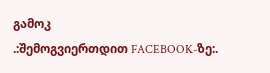გამოკ
.:შემოგვიერთდით FACEBOOK-ზე:.